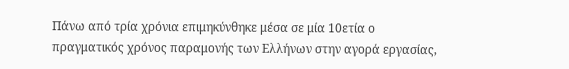Πάνω από τρία χρόνια επιμηκύνθηκε μέσα σε μία 10ετία ο πραγματικός χρόνος παραμονής των Ελλήνων στην αγορά εργασίας,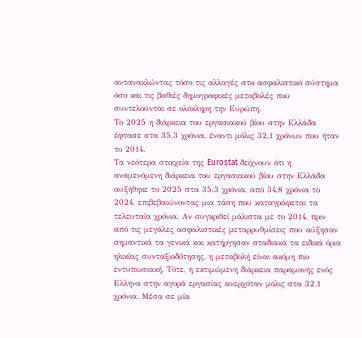αντανακλώντας τόσο τις αλλαγές στο ασφαλιστικό σύστημα όσο και τις βαθιές δημογραφικές μεταβολές που συντελούνται σε ολόκληρη την Ευρώπη.
Το 2025 η διάρκεια του εργασιακού βίου στην Ελλάδα έφτασε στα 35,3 χρόνια, έναντι μόλις 32,1 χρόνων που ήταν το 2014.
Τα νεότερα στοιχεία της Eurostat δείχνουν ότι η αναμενόμενη διάρκεια του εργασιακού βίου στην Ελλάδα αυξήθηκε το 2025 στα 35,3 χρόνια, από 34,8 χρόνια το 2024, επιβεβαιώνοντας μια τάση που καταγράφεται τα τελευταία χρόνια. Αν συγκριθεί μάλιστα με το 2014, πριν από τις μεγάλες ασφαλιστικές μεταρρυθμίσεις που αύξησαν σημαντικά τα γενικά και κατήργησαν σταδιακά τα ειδικά όρια ηλικίας συνταξιοδότησης, η μεταβολή είναι ακόμη πιο εντυπωσιακή. Τότε, η εκτιμώμενη διάρκεια παραμονής ενός Ελληνα στην αγορά εργασίας ανερχόταν μόλις στα 32,1 χρόνια. Μέσα σε μία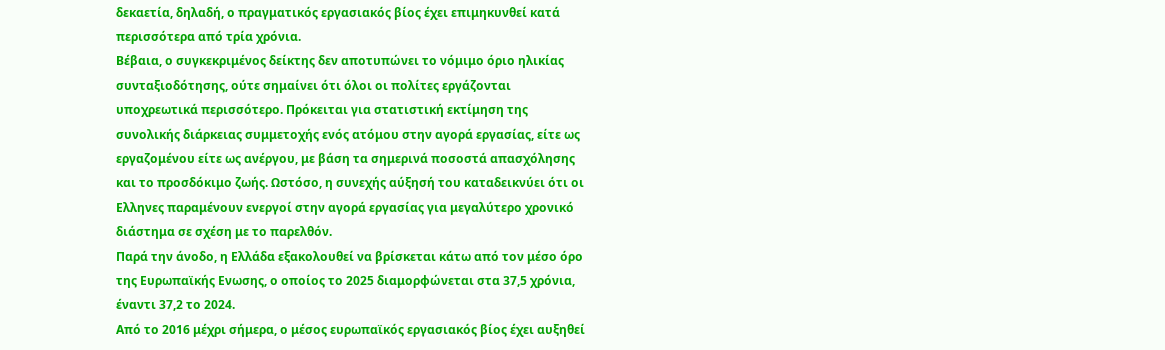δεκαετία, δηλαδή, ο πραγματικός εργασιακός βίος έχει επιμηκυνθεί κατά περισσότερα από τρία χρόνια.
Βέβαια, ο συγκεκριμένος δείκτης δεν αποτυπώνει το νόμιμο όριο ηλικίας συνταξιοδότησης, ούτε σημαίνει ότι όλοι οι πολίτες εργάζονται υποχρεωτικά περισσότερο. Πρόκειται για στατιστική εκτίμηση της συνολικής διάρκειας συμμετοχής ενός ατόμου στην αγορά εργασίας, είτε ως εργαζομένου είτε ως ανέργου, με βάση τα σημερινά ποσοστά απασχόλησης και το προσδόκιμο ζωής. Ωστόσο, η συνεχής αύξησή του καταδεικνύει ότι οι Ελληνες παραμένουν ενεργοί στην αγορά εργασίας για μεγαλύτερο χρονικό διάστημα σε σχέση με το παρελθόν.
Παρά την άνοδο, η Ελλάδα εξακολουθεί να βρίσκεται κάτω από τον μέσο όρο της Ευρωπαϊκής Ενωσης, ο οποίος το 2025 διαμορφώνεται στα 37,5 χρόνια, έναντι 37,2 το 2024.
Από το 2016 μέχρι σήμερα, ο μέσος ευρωπαϊκός εργασιακός βίος έχει αυξηθεί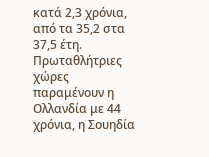κατά 2,3 χρόνια, από τα 35,2 στα 37,5 έτη. Πρωταθλήτριες χώρες παραμένουν η Ολλανδία με 44 χρόνια, η Σουηδία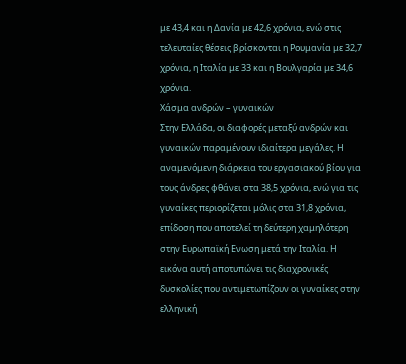με 43,4 και η Δανία με 42,6 χρόνια, ενώ στις τελευταίες θέσεις βρίσκονται η Ρουμανία με 32,7 χρόνια, η Ιταλία με 33 και η Βουλγαρία με 34,6 χρόνια.
Χάσμα ανδρών – γυναικών
Στην Ελλάδα, οι διαφορές μεταξύ ανδρών και γυναικών παραμένουν ιδιαίτερα μεγάλες. Η αναμενόμενη διάρκεια του εργασιακού βίου για τους άνδρες φθάνει στα 38,5 χρόνια, ενώ για τις γυναίκες περιορίζεται μόλις στα 31,8 χρόνια, επίδοση που αποτελεί τη δεύτερη χαμηλότερη στην Ευρωπαϊκή Ενωση μετά την Ιταλία. Η εικόνα αυτή αποτυπώνει τις διαχρονικές δυσκολίες που αντιμετωπίζουν οι γυναίκες στην ελληνική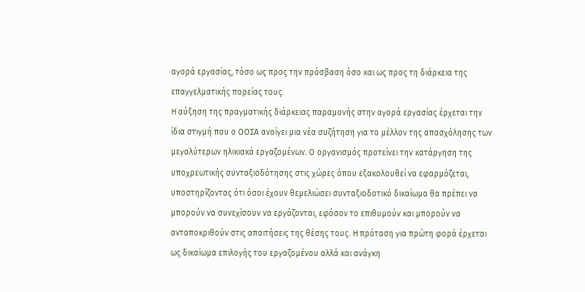αγορά εργασίας, τόσο ως προς την πρόσβαση όσο και ως προς τη διάρκεια της επαγγελματικής πορείας τους.
Η αύξηση της πραγματικής διάρκειας παραμονής στην αγορά εργασίας έρχεται την ίδια στιγμή που ο ΟΟΣΑ ανοίγει μια νέα συζήτηση για το μέλλον της απασχόλησης των μεγαλύτερων ηλικιακά εργαζομένων. Ο οργανισμός προτείνει την κατάργηση της υποχρεωτικής συνταξιοδότησης στις χώρες όπου εξακολουθεί να εφαρμόζεται, υποστηρίζοντας ότι όσοι έχουν θεμελιώσει συνταξιοδοτικό δικαίωμα θα πρέπει να μπορούν να συνεχίσουν να εργάζονται, εφόσον το επιθυμούν και μπορούν να ανταποκριθούν στις απαιτήσεις της θέσης τους. Η πρόταση για πρώτη φορά έρχεται ως δικαίωμα επιλογής του εργαζομένου αλλά και ανάγκη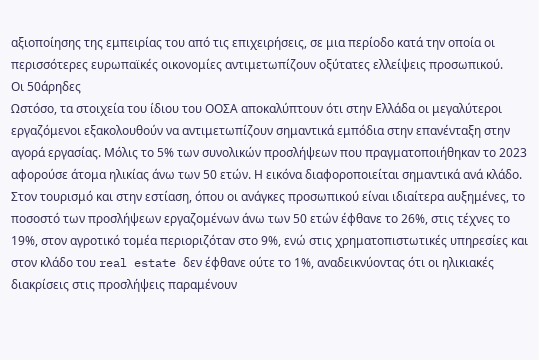αξιοποίησης της εμπειρίας του από τις επιχειρήσεις, σε μια περίοδο κατά την οποία οι περισσότερες ευρωπαϊκές οικονομίες αντιμετωπίζουν οξύτατες ελλείψεις προσωπικού.
Οι 50άρηδες
Ωστόσο, τα στοιχεία του ίδιου του ΟΟΣΑ αποκαλύπτουν ότι στην Ελλάδα οι μεγαλύτεροι εργαζόμενοι εξακολουθούν να αντιμετωπίζουν σημαντικά εμπόδια στην επανένταξη στην αγορά εργασίας. Μόλις το 5% των συνολικών προσλήψεων που πραγματοποιήθηκαν το 2023 αφορούσε άτομα ηλικίας άνω των 50 ετών. Η εικόνα διαφοροποιείται σημαντικά ανά κλάδο. Στον τουρισμό και στην εστίαση, όπου οι ανάγκες προσωπικού είναι ιδιαίτερα αυξημένες, το ποσοστό των προσλήψεων εργαζομένων άνω των 50 ετών έφθανε το 26%, στις τέχνες το 19%, στον αγροτικό τομέα περιοριζόταν στο 9%, ενώ στις χρηματοπιστωτικές υπηρεσίες και στον κλάδο του real estate δεν έφθανε ούτε το 1%, αναδεικνύοντας ότι οι ηλικιακές διακρίσεις στις προσλήψεις παραμένουν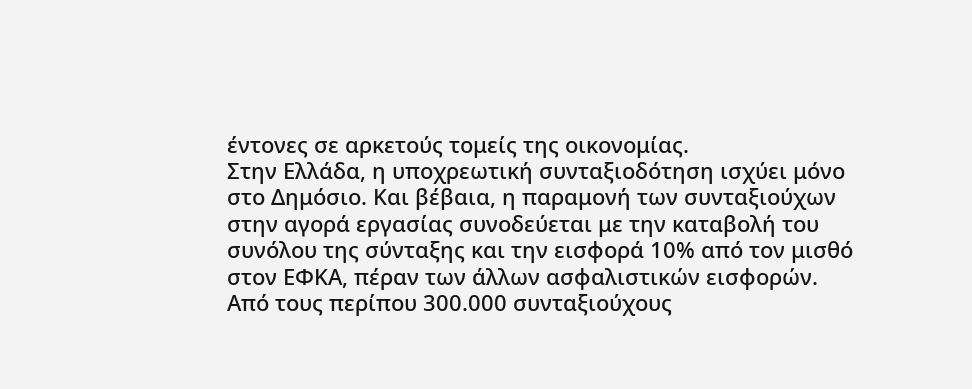έντονες σε αρκετούς τομείς της οικονομίας.
Στην Ελλάδα, η υποχρεωτική συνταξιοδότηση ισχύει μόνο στο Δημόσιο. Και βέβαια, η παραμονή των συνταξιούχων στην αγορά εργασίας συνοδεύεται με την καταβολή του συνόλου της σύνταξης και την εισφορά 10% από τον μισθό στον ΕΦΚΑ, πέραν των άλλων ασφαλιστικών εισφορών. Από τους περίπου 300.000 συνταξιούχους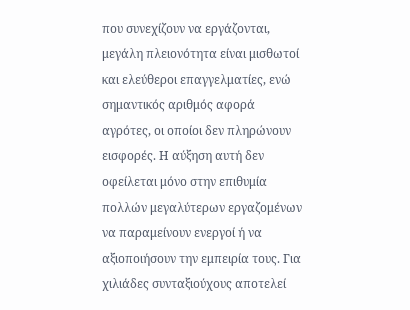που συνεχίζουν να εργάζονται, μεγάλη πλειονότητα είναι μισθωτοί και ελεύθεροι επαγγελματίες, ενώ σημαντικός αριθμός αφορά αγρότες, οι οποίοι δεν πληρώνουν εισφορές. Η αύξηση αυτή δεν οφείλεται μόνο στην επιθυμία πολλών μεγαλύτερων εργαζομένων να παραμείνουν ενεργοί ή να αξιοποιήσουν την εμπειρία τους. Για χιλιάδες συνταξιούχους αποτελεί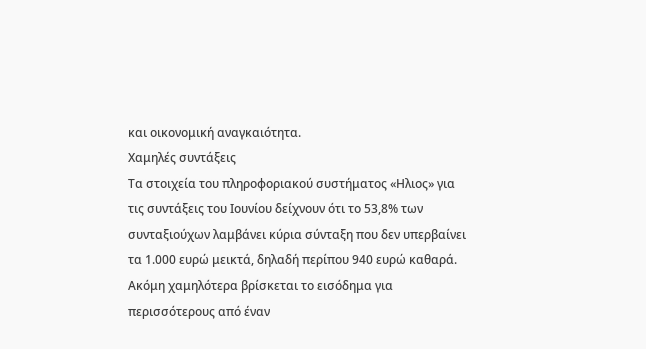και οικονομική αναγκαιότητα.
Χαμηλές συντάξεις
Τα στοιχεία του πληροφοριακού συστήματος «Ηλιος» για τις συντάξεις του Ιουνίου δείχνουν ότι το 53,8% των συνταξιούχων λαμβάνει κύρια σύνταξη που δεν υπερβαίνει τα 1.000 ευρώ μεικτά, δηλαδή περίπου 940 ευρώ καθαρά. Ακόμη χαμηλότερα βρίσκεται το εισόδημα για περισσότερους από έναν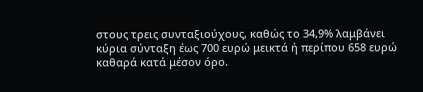στους τρεις συνταξιούχους, καθώς το 34,9% λαμβάνει κύρια σύνταξη έως 700 ευρώ μεικτά ή περίπου 658 ευρώ καθαρά κατά μέσον όρο.